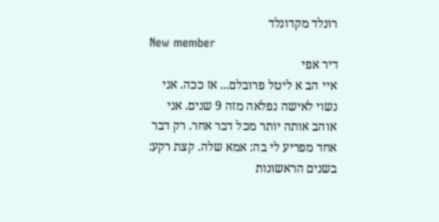רונלד מקדונלד
New member
דיר אפי
איי הב א ליטל פרובלם... אז ככה. אני נשוי לאישה נפלאה מזה 9 שנים. אני אוהב אותה יותר מכל דבר אחר. רק דבר אחד מפריע לי בה: אמא שלה. קצת רקע: בשנים הראשונות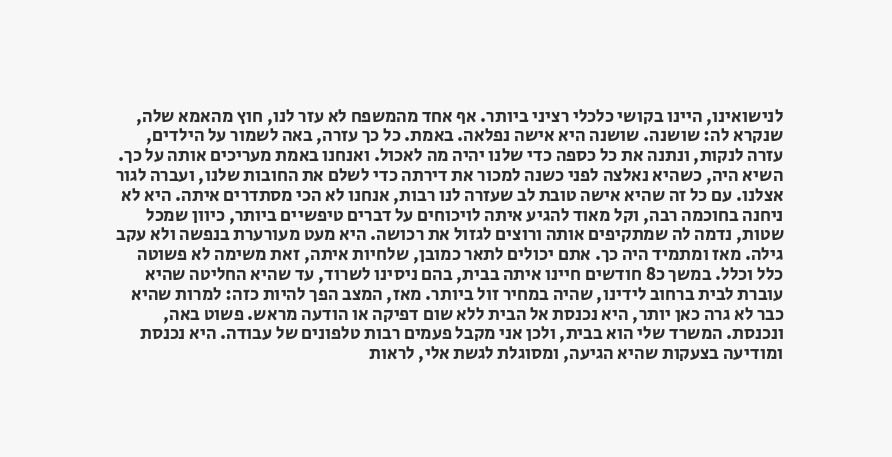לנישואינו, היינו בקושי כלכלי רציני ביותר. אף אחד מהמשפח לא עזר לנו, חוץ מהאמא שלה, שנקרא לה: שושנה. שושנה היא אישה נפלאה. באמת. כל כך עזרה, באה לשמור על הילדים, עזרה לנקות, ונתנה את כל כספה כדי שלנו יהיה מה לאכול. ואנחנו באמת מעריכים אותה על כך. השיא היה, כשהיא נאלצה לפני כשנה למכור את דירתה כדי לשלם את החובות שלנו, ועברה לגור אצלנו. עם כל זה שהיא אישה טובת לב שעזרה לנו רבות, אנחנו לא הכי מסתדרים איתה. היא לא ניחנה בחוכמה רבה, וקל מאוד להגיע איתה לויכוחים על דברים טיפשיים ביותר, כיוון שמכל שטות, נדמה לה שמתקיפים אותה ורוצים לגזול את רכושה. היא מעט מעורערת בנפשה ולא עקב גילה. מאז ומתמיד היה כך. אתם יכולים לתאר כמובן, שלחיות איתה, זאת משימה לא פשוטה כלל וכלל. במשך כ8 חודשים חיינו איתה בבית, בהם ניסינו לשרוד, עד שהיא החליטה שהיא עוברת לבית ברחוב לידינו, שהיה במחיר זול ביותר. מאז, המצב הפך להיות כזה: למרות שהיא כבר לא גרה כאן יותר, היא נכנסת אל הבית ללא שום דפיקה או הודעה מראש. פשוט באה, ונכנסת. המשרד שלי הוא בבית, ולכן אני מקבל פעמים רבות טלפונים של עבודה. היא נכנסת ומודיעה בצעקות שהיא הגיעה, ומסוגלת לגשת אלי, לראות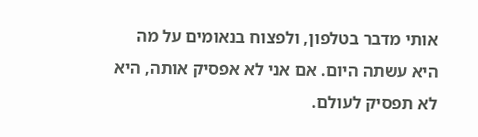אותי מדבר בטלפון, ולפצוח בנאומים על מה היא עשתה היום. אם אני לא אפסיק אותה, היא לא תפסיק לעולם.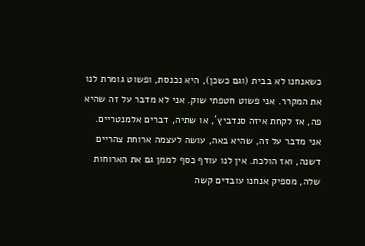כשאנחנו לא בבית (וגם כשכן), היא נכנסת, ופשוט גומרת לנו את המקרר. אני פשוט חטפתי שוק. אני לא מדבר על זה שהיא פה, אז לקחת איזה סנדביץ´, או שתיה, דברים אלמנטריים. אני מדבר על זה, שהיא באה, עושה לעצמה ארוחת צהריים דשנה, ואז הולכת. אין לנו עודף כסף לממן גם את הארוחות שלה, מספיק אנחנו עובדים קשה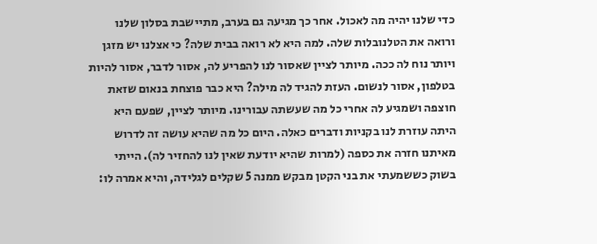כדי שלנו יהיה מה לאכול. אחר כך מגיעה גם בערב, מתיישבת בסלון שלנו ורואה את הטלנובלות שלה. למה היא לא רואה בבית שלה? כי אצלנו יש מזגן ויותר נוח לה ככה. מיותר לציין שאסור לנו להפריע לה, אסור לדבר, אסור להיות בטלפון, אסור לנשום. העזת להגיד לה מילה? היא כבר פוצחת בנאום שזאת חוצפה ושמגיע לה אחרי כל מה שעשתה עבורינו. מיותר לציין, שפעם היא היתה עוזרת לנו בקניות ודברים כאלה. היום כל מה שהיא עושה זה לדרוש מאיתנו חזרה את כספה (למרות שהיא יודעת שאין לנו להחזיר לה). הייתי בשוק כששמעתי את בני הקטן מבקש ממנה 5 שקלים לגלידה, והיא אמרה לו: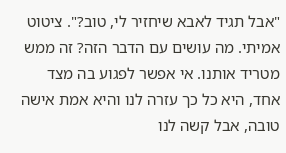"אבל תגיד לאבא שיחזיר לי, טוב?". ציטוט אמיתי. מה עושים עם הדבר הזה? זה ממש מטריד אותנו. אי אפשר לפגוע בה מצד אחד, היא כל כך עזרה לנו והיא אמת אישה טובה, אבל קשה לנו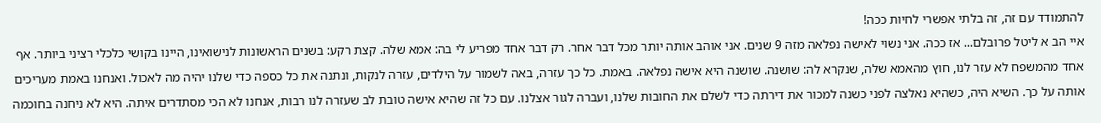להתמודד עם זה, זה בלתי אפשרי לחיות ככה!
איי הב א ליטל פרובלם... אז ככה. אני נשוי לאישה נפלאה מזה 9 שנים. אני אוהב אותה יותר מכל דבר אחר. רק דבר אחד מפריע לי בה: אמא שלה. קצת רקע: בשנים הראשונות לנישואינו, היינו בקושי כלכלי רציני ביותר. אף אחד מהמשפח לא עזר לנו, חוץ מהאמא שלה, שנקרא לה: שושנה. שושנה היא אישה נפלאה. באמת. כל כך עזרה, באה לשמור על הילדים, עזרה לנקות, ונתנה את כל כספה כדי שלנו יהיה מה לאכול. ואנחנו באמת מעריכים אותה על כך. השיא היה, כשהיא נאלצה לפני כשנה למכור את דירתה כדי לשלם את החובות שלנו, ועברה לגור אצלנו. עם כל זה שהיא אישה טובת לב שעזרה לנו רבות, אנחנו לא הכי מסתדרים איתה. היא לא ניחנה בחוכמה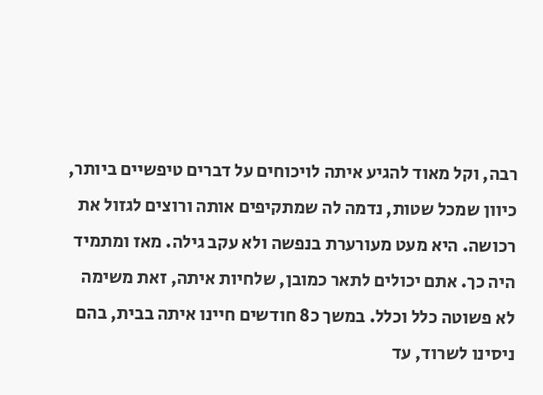רבה, וקל מאוד להגיע איתה לויכוחים על דברים טיפשיים ביותר, כיוון שמכל שטות, נדמה לה שמתקיפים אותה ורוצים לגזול את רכושה. היא מעט מעורערת בנפשה ולא עקב גילה. מאז ומתמיד היה כך. אתם יכולים לתאר כמובן, שלחיות איתה, זאת משימה לא פשוטה כלל וכלל. במשך כ8 חודשים חיינו איתה בבית, בהם ניסינו לשרוד, עד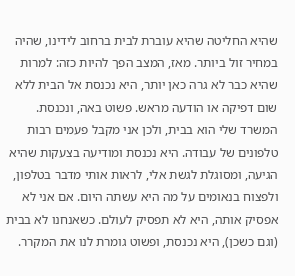שהיא החליטה שהיא עוברת לבית ברחוב לידינו, שהיה במחיר זול ביותר. מאז, המצב הפך להיות כזה: למרות שהיא כבר לא גרה כאן יותר, היא נכנסת אל הבית ללא שום דפיקה או הודעה מראש. פשוט באה, ונכנסת. המשרד שלי הוא בבית, ולכן אני מקבל פעמים רבות טלפונים של עבודה. היא נכנסת ומודיעה בצעקות שהיא הגיעה, ומסוגלת לגשת אלי, לראות אותי מדבר בטלפון, ולפצוח בנאומים על מה היא עשתה היום. אם אני לא אפסיק אותה, היא לא תפסיק לעולם. כשאנחנו לא בבית (וגם כשכן), היא נכנסת, ופשוט גומרת לנו את המקרר.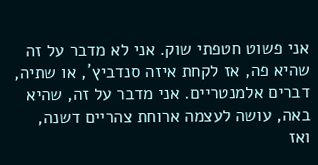אני פשוט חטפתי שוק. אני לא מדבר על זה שהיא פה, אז לקחת איזה סנדביץ´, או שתיה, דברים אלמנטריים. אני מדבר על זה, שהיא באה, עושה לעצמה ארוחת צהריים דשנה, ואז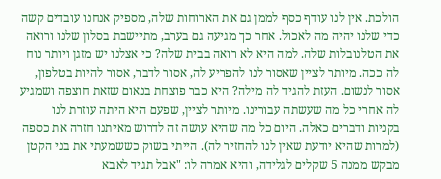הולכת. אין לנו עודף כסף לממן גם את הארוחות שלה, מספיק אנחנו עובדים קשה כדי שלנו יהיה מה לאכול. אחר כך מגיעה גם בערב, מתיישבת בסלון שלנו ורואה את הטלנובלות שלה. למה היא לא רואה בבית שלה? כי אצלנו יש מזגן ויותר נוח לה ככה. מיותר לציין שאסור לנו להפריע לה, אסור לדבר, אסור להיות בטלפון, אסור לנשום. העזת להגיד לה מילה? היא כבר פוצחת בנאום שזאת חוצפה ושמגיע לה אחרי כל מה שעשתה עבורינו. מיותר לציין, שפעם היא היתה עוזרת לנו בקניות ודברים כאלה. היום כל מה שהיא עושה זה לדרוש מאיתנו חזרה את כספה (למרות שהיא יודעת שאין לנו להחזיר לה). הייתי בשוק כששמעתי את בני הקטן מבקש ממנה 5 שקלים לגלידה, והיא אמרה לו: "אבל תגיד לאבא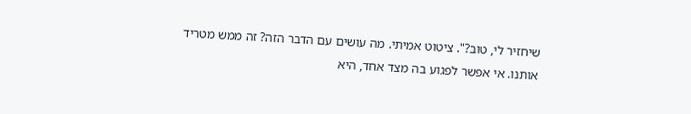שיחזיר לי, טוב?". ציטוט אמיתי. מה עושים עם הדבר הזה? זה ממש מטריד אותנו. אי אפשר לפגוע בה מצד אחד, היא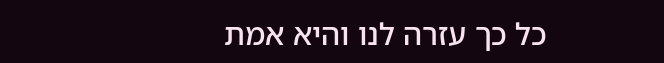כל כך עזרה לנו והיא אמת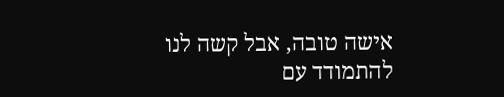אישה טובה, אבל קשה לנו להתמודד עם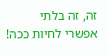זה, זה בלתי אפשרי לחיות ככה!